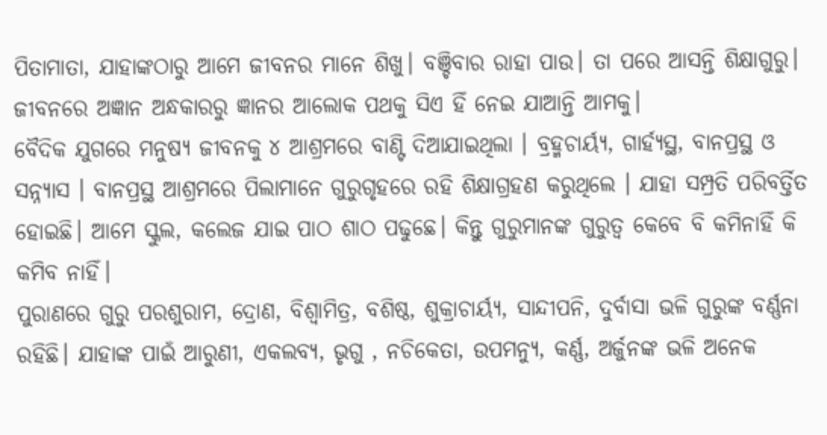ପିତାମାତା, ଯାହାଙ୍କଠାରୁ ଆମେ ଜୀବନର ମାନେ ଶିଖୁ। ବଞ୍ଚିବାର ରାହା ପାଉ। ତା ପରେ ଆସନ୍ତି ଶିକ୍ଷାଗୁରୁ। ଜୀବନରେ ଅଜ୍ଞାନ ଅନ୍ଧକାରରୁ ଜ୍ଞାନର ଆଲୋକ ପଥକୁ ସିଏ ହିଁ ନେଇ ଯାଆନ୍ତି ଆମକୁ।
ବୈଦିକ ଯୁଗରେ ମନୁଷ୍ୟ ଜୀବନକୁ ୪ ଆଶ୍ରମରେ ବାଣ୍ଟି ଦିଆଯାଇଥିଲା । ବ୍ରହ୍ମଚାର୍ୟ୍ୟ, ଗାର୍ହ୍ୟସ୍ଥ, ବାନପ୍ରସ୍ଥ ଓ ସନ୍ନ୍ୟାସ । ବାନପ୍ରସ୍ଥ ଆଶ୍ରମରେ ପିଲାମାନେ ଗୁରୁଗୃହରେ ରହି ଶିକ୍ଷାଗ୍ରହଣ କରୁଥିଲେ । ଯାହା ସମ୍ପ୍ରତି ପରିବର୍ତ୍ତିତ ହୋଇଛି। ଆମେ ସ୍କୁଲ, କଲେଜ ଯାଇ ପାଠ ଶାଠ ପଢୁଛେ। କିନ୍ତୁ ଗୁରୁମାନଙ୍କ ଗୁରୁତ୍ବ କେବେ ବି କମିନାହିଁ କି କମିବ ନାହିଁ।
ପୁରାଣରେ ଗୁରୁ ପରଶୁରାମ, ଦ୍ରୋଣ, ବିଶ୍ୱାମିତ୍ର, ବଶିଷ୍ଠ, ଶୁକ୍ରାଚାର୍ୟ୍ୟ, ସାନ୍ଦୀପନି, ଦୁର୍ବାସା ଭଳି ଗୁରୁଙ୍କ ବର୍ଣ୍ଣନା ରହିଛି। ଯାହାଙ୍କ ପାଇଁ ଆରୁଣୀ, ଏକଲବ୍ୟ, ଭୃଗୁ , ନଚିକେତା, ଉପମନ୍ୟୁ, କର୍ଣ୍ଣ, ଅର୍ଜୁନଙ୍କ ଭଳି ଅନେକ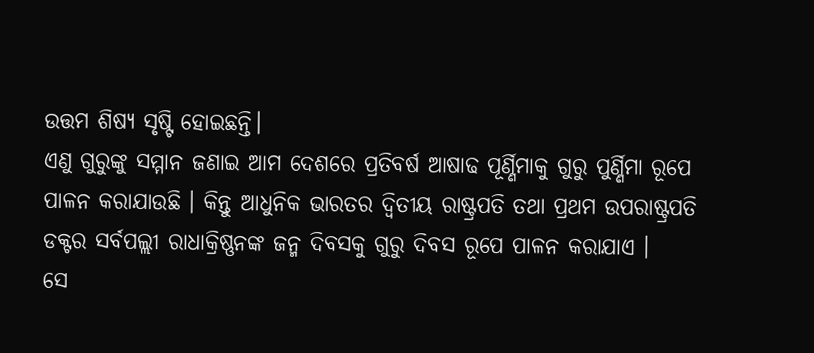ଉତ୍ତମ ଶିଷ୍ୟ ସୃଷ୍ଟି ହୋଇଛନ୍ତି।
ଏଣୁ ଗୁରୁଙ୍କୁ ସମ୍ମାନ ଜଣାଇ ଆମ ଦେଶରେ ପ୍ରତିବର୍ଷ ଆଷାଢ ପୂର୍ଣ୍ଣିମାକୁ ଗୁରୁ ପୁର୍ଣ୍ଣିମା ରୂପେ ପାଳନ କରାଯାଉଛି । କିନ୍ତୁ ଆଧୁନିକ ଭାରତର ଦ୍ବିତୀୟ ରାଷ୍ଟ୍ରପତି ତଥା ପ୍ରଥମ ଉପରାଷ୍ଟ୍ରପତି ଡକ୍ଟର ସର୍ବପଲ୍ଲୀ ରାଧାକ୍ରିଷ୍ଣନଙ୍କ ଜନ୍ମ ଦିବସକୁ ଗୁରୁ ଦିବସ ରୂପେ ପାଳନ କରାଯାଏ ।
ସେ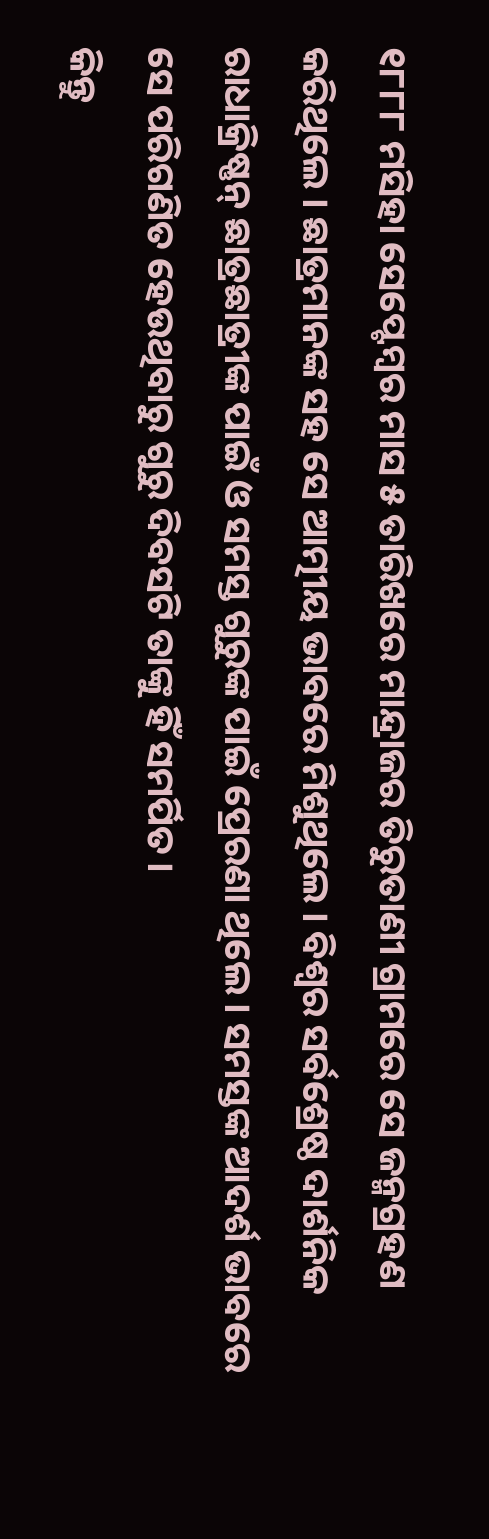୧୮୮୮ ମସିହା ସେପ୍ଟେମ୍ବର ମାସ ୫ ତାରିଖରେ ମାନ୍ଦ୍ରାଜର ତିରୁତାଣୀ ଗ୍ରାମରେ ସେ ଜନ୍ମଗ୍ରହଣ କରିଥିଲେ । ଛାତ୍ରମାନଙ୍କ ସହ ସେ ଆତ୍ମୀୟ ଭାବରେ ମିଶୁଥିଲେ । ବିଶ୍ୱର ସର୍ବଶ୍ରେଷ୍ଠ ଦାର୍ଶନିକ ରାଧାକ୍ରିଷ୍ଣନ୍ ଛାତ୍ରଛାତ୍ରୀଙ୍କ ପାଇଁ ଓ ସମସ୍ତ ଗୁରୁଙ୍କ ପାଇଁ ପ୍ରେରଣା ଥିଲେ । ସମସ୍ତଙ୍କ ଆଦର୍ଶ ଭାବରେ ସେ ପରିଗଣିତ ହେଉଥିବାରୁ ଗୁରୁ ଦିବସଟି ତାଙ୍କୁ ହିଁ ସମର୍ପିତ।
କିନ୍ତୁ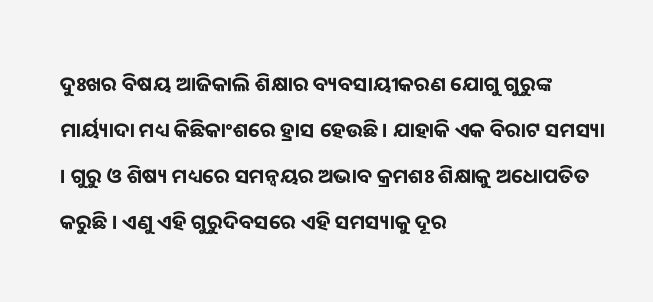ଦୁଃଖର ବିଷୟ ଆଜିକାଲି ଶିକ୍ଷାର ବ୍ୟବସାୟୀକରଣ ଯୋଗୁ ଗୁରୁଙ୍କ ମାର୍ୟ୍ୟାଦା ମଧ୍ୟ କିଛିକାଂଶରେ ହ୍ରାସ ହେଉଛି। ଯାହାକି ଏକ ବିରାଟ ସମସ୍ୟା । ଗୁରୁ ଓ ଶିଷ୍ୟ ମଧ୍ୟରେ ସମନ୍ୱୟର ଅଭାବ କ୍ରମଶଃ ଶିକ୍ଷାକୁ ଅଧୋପତିତ କରୁଛି । ଏଣୁ ଏହି ଗୁରୁଦିବସରେ ଏହି ସମସ୍ୟାକୁ ଦୂର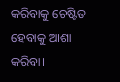କରିବାକୁ ଚେଷ୍ଟିତ ହେବାକୁ ଆଶା କରିବା।